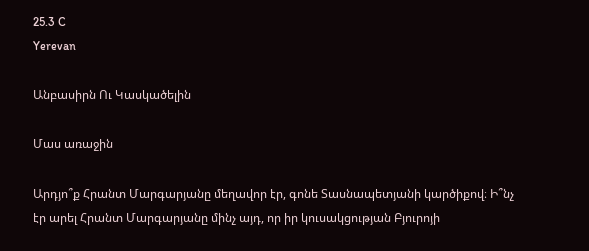25.3 C
Yerevan

Անբասիրն Ու Կասկածելին

Մաս առաջին

Արդյո՞ք Հրանտ Մարգարյանը մեղավոր էր, գոնե Տասնապետյանի կարծիքով։ Ի՞նչ էր արել Հրանտ Մարգարյանը մինչ այդ, որ իր կուսակցության Բյուրոյի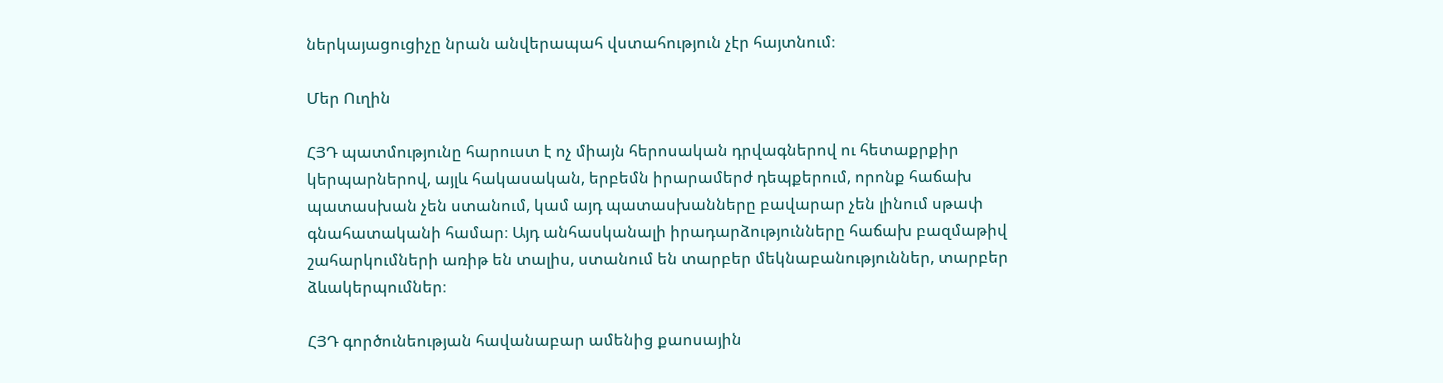ներկայացուցիչը նրան անվերապահ վստահություն չէր հայտնում։

Մեր Ուղին

ՀՅԴ պատմությունը հարուստ է ոչ միայն հերոսական դրվագներով ու հետաքրքիր կերպարներով, այլև հակասական, երբեմն իրարամերժ դեպքերում, որոնք հաճախ պատասխան չեն ստանում, կամ այդ պատասխանները բավարար չեն լինում սթափ գնահատականի համար։ Այդ անհասկանալի իրադարձությունները հաճախ բազմաթիվ շահարկումների առիթ են տալիս, ստանում են տարբեր մեկնաբանություններ, տարբեր ձևակերպումներ։

ՀՅԴ գործունեության հավանաբար ամենից քաոսային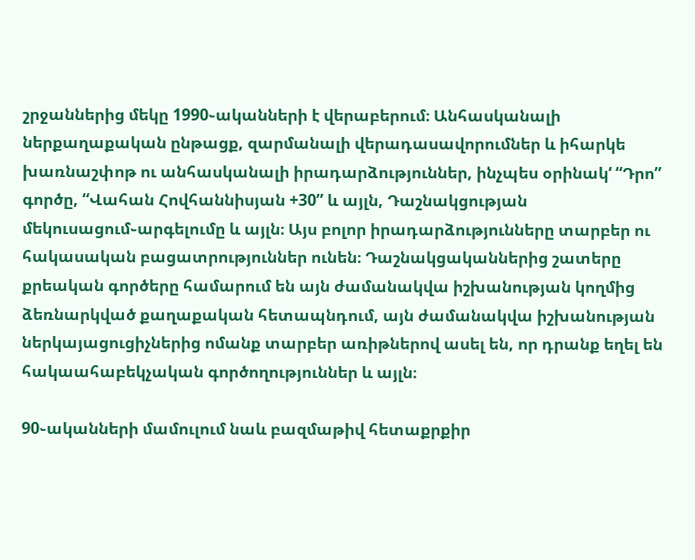շրջաններից մեկը 1990֊ականների է վերաբերում։ Անհասկանալի ներքաղաքական ընթացք, զարմանալի վերադասավորումներ և իհարկե խառնաշփոթ ու անհասկանալի իրադարձություններ, ինչպես օրինակ‘ “Դրո” գործը, “Վահան Հովհաննիսյան +30” և այլն, Դաշնակցության մեկուսացում֊արգելումը և այլն։ Այս բոլոր իրադարձությունները տարբեր ու հակասական բացատրություններ ունեն։ Դաշնակցականներից շատերը քրեական գործերը համարում են այն ժամանակվա իշխանության կողմից ձեռնարկված քաղաքական հետապնդում, այն ժամանակվա իշխանության ներկայացուցիչներից ոմանք տարբեր առիթներով ասել են, որ դրանք եղել են հակաահաբեկչական գործողություններ և այլն։

90֊ականների մամուլում նաև բազմաթիվ հետաքրքիր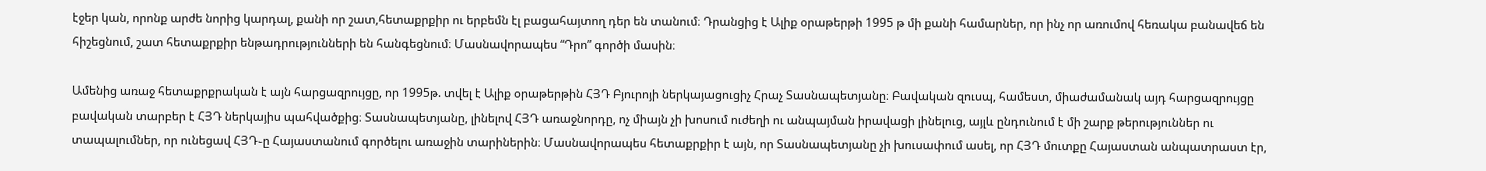էջեր կան, որոնք արժե նորից կարդալ, քանի որ շատ,հետաքրքիր ու երբեմն էլ բացահայտող դեր են տանում։ Դրանցից է Ալիք օրաթերթի 1995 թ մի քանի համարներ, որ ինչ որ առումով հեռակա բանավեճ են հիշեցնում, շատ հետաքրքիր ենթադրությունների են հանգեցնում։ Մասնավորապես “Դրո” գործի մասին։

Ամենից առաջ հետաքրքրական է այն հարցազրույցը, որ 1995թ. տվել է Ալիք օրաթերթին ՀՅԴ Բյուրոյի ներկայացուցիչ Հրաչ Տասնապետյանը։ Բավական զուսպ, համեստ, միաժամանակ այդ հարցազրույցը բավական տարբեր է ՀՅԴ ներկայիս պահվածքից։ Տասնապետյանը, լինելով ՀՅԴ առաջնորդը, ոչ միայն չի խոսում ուժեղի ու անպայման իրավացի լինելուց, այլև ընդունում է մի շարք թերություններ ու տապալումներ, որ ունեցավ ՀՅԴ֊ը Հայաստանում գործելու առաջին տարիներին։ Մասնավորապես հետաքրքիր է այն, որ Տասնապետյանը չի խուսափում ասել, որ ՀՅԴ մուտքը Հայաստան անպատրաստ էր,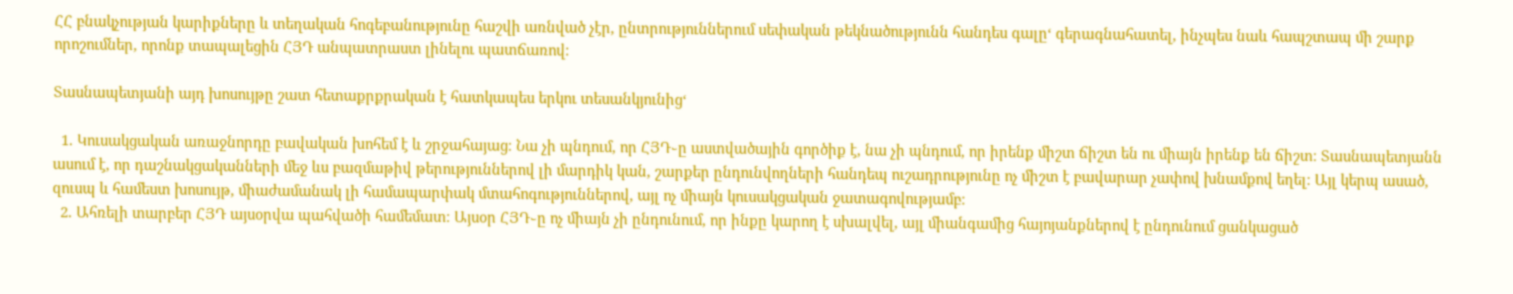ՀՀ բնակչության կարիքները և տեղական հոգեբանությունը հաշվի առնված չէր, ընտրություններում սեփական թեկնածությունն հանդես գալը‘ գերագնահատել, ինչպես նաև հապշտապ մի շարք որոշումներ, որոնք տապալեցին ՀՅԴ անպատրաստ լինելու պատճառով։

Տասնապետյանի այդ խոսույթը շատ հետաքրքրական է հատկապես երկու տեսանկյունից‘

  1. Կուսակցական առաջնորդը բավական խոհեմ է և շրջահայաց։ Նա չի պնդում, որ ՀՅԴ֊ը աստվածային գործիք է, նա չի պնդում, որ իրենք միշտ ճիշտ են ու միայն իրենք են ճիշտ։ Տասնապետյանն ասում է, որ դաշնակցականների մեջ ևս բազմաթիվ թերություններով լի մարդիկ կան, շարքեր ընդունվողների հանդեպ ուշադրությունը ոչ միշտ է բավարար չափով խնամքով եղել։ Այլ կերպ ասած, զուսպ և համեստ խոսույթ, միաժամանակ լի համապարփակ մտահոգություններով, այլ ոչ միայն կուսակցական ջատագովությամբ։
  2. Ահռելի տարբեր ՀՅԴ այսօրվա պահվածի համեմատ։ Այսօր ՀՅԴ֊ը ոչ միայն չի ընդունում, որ ինքը կարող է սխալվել, այլ միանգամից հայոյանքներով է ընդունում ցանկացած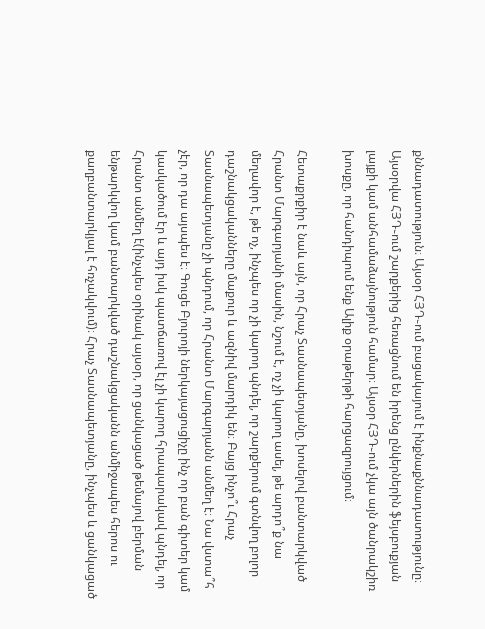քննադատություն։ Այսօր ՀՅԴ֊ում բացակայում է ինքնաքննադատությունը։ Այսօրվա ՀՅԴ֊ում շարքերից հեռացնում են իրենց ընկերներին ֆեյսբուքյան լայքի կամ անհամաձայնություն համար։ Այսօր ՀՅԴ֊ում չկա այն ծանրակշիռ խոսքը, որ հանդիպում ենք Ալիք օրաթերթի հարցազրույցում։

Հետաքրքիր է նաև այն, որ Հրաչ Տասնապետյանը, խոսելով բանտարկված Հրանտ Մարգարյանի մասին, նշում է, ոչ չի կարող ասել, թե արդո՞ք նա մեղավոր է, թե ոչ, ինչպես որ չի կարող պնդել, որ շարքերում գտնվող բոլոր դաշնակցականները մաքուր և ազնիվ մարդիկ են։ Բայց ինչո՞ւ Հրաչ Տասնապետյանը չի պնդում, որ Հրանտ Մարգարյանն անմեղ է։ Նա վստա՞հ չէր, որ դա այսպես է։ Գուցե Բյուրոյի ներկայացուցիչը ինչ որ բան գիտեր կամ կասկածում էր և այդ իսկ պատճառով էլ չի կարող հրապարակավ պնդել, որ Հրանտ անմեղ է(ինչպես օրինակ այսօր, որ ցանկացած թեմայով բերման ենթարկվող կամ բանտարկված դաշնակցականն անմիջապես հերոս ու քաղբանտարկյալ է հռչակվում)։ Հրաչ Տասնապետյանը, ինչպես և ցանկացած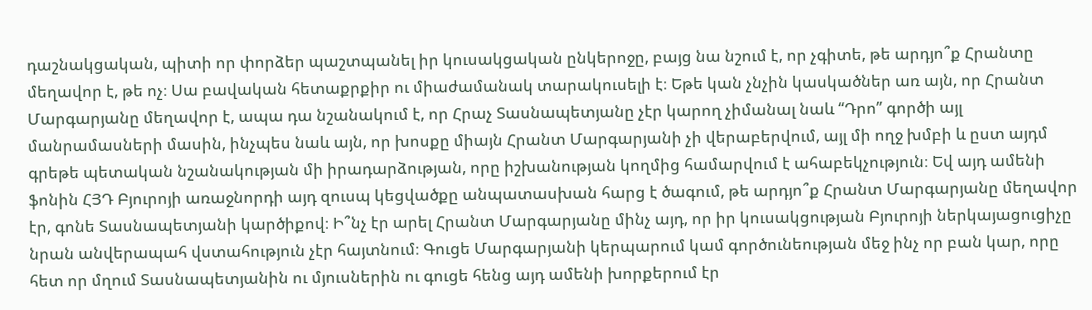դաշնակցական, պիտի որ փորձեր պաշտպանել իր կուսակցական ընկերոջը, բայց նա նշում է, որ չգիտե, թե արդյո՞ք Հրանտը մեղավոր է, թե ոչ։ Սա բավական հետաքրքիր ու միաժամանակ տարակուսելի է։ Եթե կան չնչին կասկածներ առ այն, որ Հրանտ Մարգարյանը մեղավոր է, ապա դա նշանակում է, որ Հրաչ Տասնապետյանը չէր կարող չիմանալ նաև “Դրո” գործի այլ մանրամասների մասին, ինչպես նաև այն, որ խոսքը միայն Հրանտ Մարգարյանի չի վերաբերվում, այլ մի ողջ խմբի և ըստ այդմ գրեթե պետական նշանակության մի իրադարձության, որը իշխանության կողմից համարվում է ահաբեկչություն։ Եվ այդ ամենի ֆոնին ՀՅԴ Բյուրոյի առաջնորդի այդ զուսպ կեցվածքը անպատասխան հարց է ծագում, թե արդյո՞ք Հրանտ Մարգարյանը մեղավոր էր, գոնե Տասնապետյանի կարծիքով։ Ի՞նչ էր արել Հրանտ Մարգարյանը մինչ այդ, որ իր կուսակցության Բյուրոյի ներկայացուցիչը նրան անվերապահ վստահություն չէր հայտնում։ Գուցե Մարգարյանի կերպարում կամ գործունեության մեջ ինչ որ բան կար, որը հետ որ մղում Տասնապետյանին ու մյուսներին ու գուցե հենց այդ ամենի խորքերում էր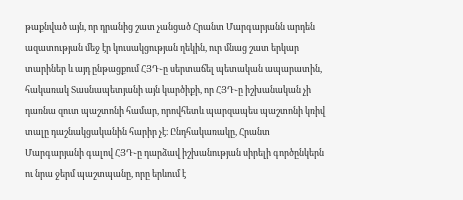թաքնված այն, որ դրանից շատ չանցած Հրանտ Մարգարյանն արդեն ազատության մեջ էր կուսակցության ղեկին, ուր մնաց շատ երկար տարիներ և այդ ընթացքում ՀՅԴ֊ը սերտաճել պետական ապարատին, հակառակ Տասնապետյանի այն կարծիքի, որ ՀՅԴ֊ը իշխանական չի դառնա զուտ պաշտոնի համար, որովհետև պարզապես պաշտոնի կռիվ տալը դաշնակցականին հարիր չէ։ Ընդհակառակը, Հրանտ Մարգարյանի գալով ՀՅԴ֊ը դարձավ իշխանության սիրելի գործընկերն ու նրա ջերմ պաշտպանը, որը երևում է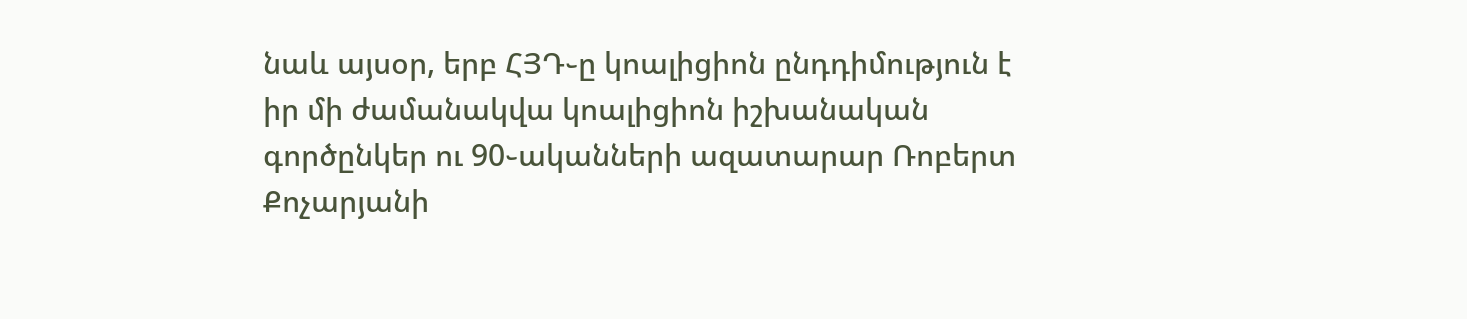նաև այսօր, երբ ՀՅԴ֊ը կոալիցիոն ընդդիմություն է իր մի ժամանակվա կոալիցիոն իշխանական գործընկեր ու 90֊ականների ազատարար Ռոբերտ Քոչարյանի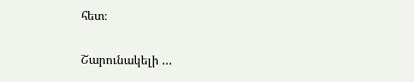հետ։

Շարունակելի …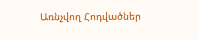Առնչվող Հոդվածներ